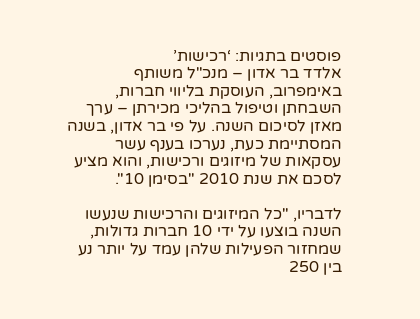פוסטים בתגיות: ‘רכישות’
אלדד בר אדון – מנכ"ל משותף באימפרוב, העוסקת בליווי חברות, השבחתן וטיפול בהליכי מכירתן – ערך מאזן לסיכום השנה. על פי בר אדון, בשנה המסתיימת כעת, נערכו בענף עשר עסקאות של מיזוגים ורכישות, והוא מציע לסכם את שנת 2010 "בסימן 10".

לדבריו, "כל המיזוגים והרכישות שנעשו השנה בוצעו על ידי 10 חברות גדולות, שמחזור הפעילות שלהן עמד על יותר נע בין 250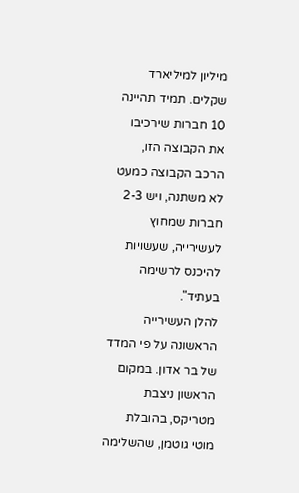מיליון למיליארד שקלים. תמיד תהיינה 10 חברות שירכיבו את הקבוצה הזו, הרכב הקבוצה כמעט לא משתנה, ויש 2-3 חברות שמחוץ לעשירייה, שעשויות להיכנס לרשימה בעתיד".
להלן העשירייה הראשונה על פי המדד של בר אדון. במקום הראשון ניצבת מטריקס, בהובלת מוטי גוטמן, שהשלימה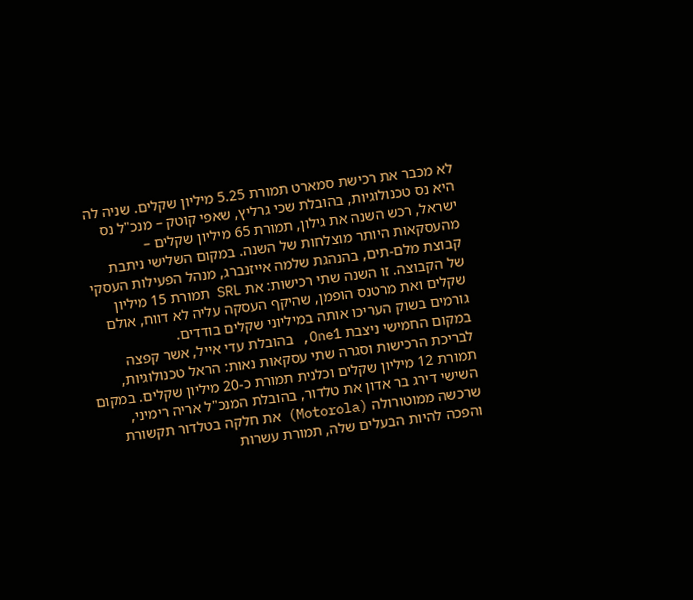לא מכבר את רכישת סמארט תמורת 5.25 מיליון שקלים. שניה לה היא נס טכנולוגיות, בהובלת שכי גרליץ, שאפי קוטק – מנכ"ל נס ישראל, רכש השנה את גילון, תמורת 65 מיליון שקלים – מהעסקאות היותר מוצלחות של השנה. במקום השלישי ניתבת קבוצת מלם-תים, בהנהגת שלמה אייזנברג, מנהל הפעילות העסקי של הקבוצה. זו השנה שתי רכישות: את SRL תמורת 15 מיליון שקלים ואת מרטנס הופמן, שהיקף העסקה עליה לא דווח, אולם גורמים בשוק העריכו אותה במיליוני שקלים בודדים.
במקום החמישי ניצבת One1, בהובלת עדי אייל, אשר קפצה לבריכת הרכישות וסגרה שתי עסקאות נאות: הראל טכנולוגיות, תמורת 12 מיליון שקלים וכלנית תמורת כ-20 מיליון שקלים. במקום השישי דירג בר אדון את טלדור, בהובלת המנכ"ל אריה רימיני, שרכשה ממוטורולה (Motorola) את חלקה בטלדור תקשורת והפכה להיות הבעלים שלה, תמורת עשרות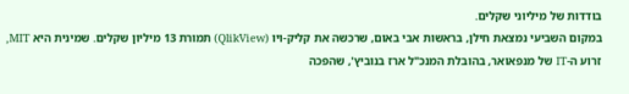בודדות של מיליוני שקלים.
במקום השביעי נמצאת חילן, בראשות אבי באום, שרכשה את קליק-ויו (QlikView) תמורת 13 מיליון שקלים. שמינית היא MIT, זרוע ה-IT של מנפאואר, בהובלת המנכ"ל ארז בנוביץ', שהפכה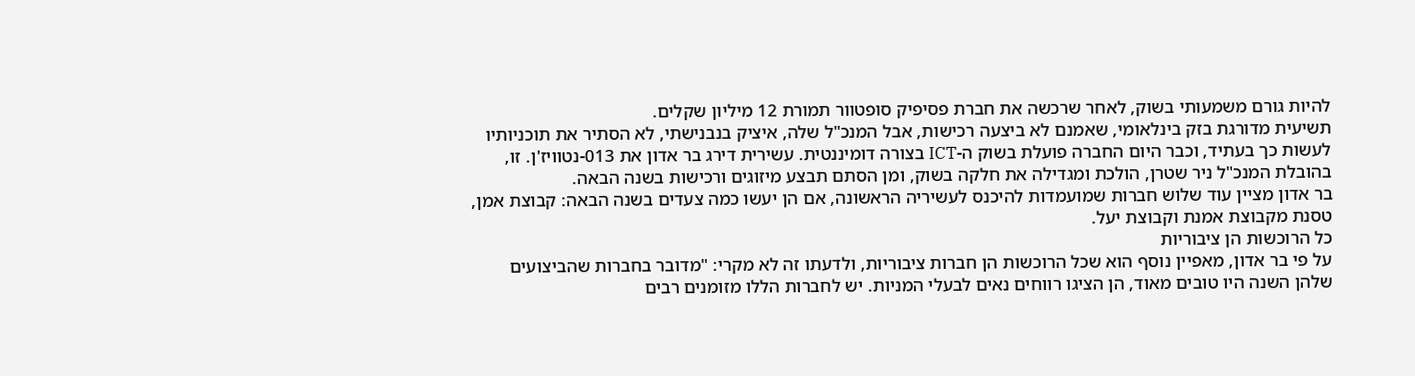להיות גורם משמעותי בשוק, לאחר שרכשה את חברת פסיפיק סופטוור תמורת 12 מיליון שקלים.
תשיעית מדורגת בזק בינלאומי, שאמנם לא ביצעה רכישות, אבל המנכ"ל שלה, איציק בנבנישתי, לא הסתיר את תוכניותיו לעשות כך בעתיד, וכבר היום החברה פועלת בשוק ה-ICT בצורה דומיננטית. עשירית דירג בר אדון את 013-נטוויז'ן. זו, בהובלת המנכ"ל ניר שטרן, הולכת ומגדילה את חלקה בשוק, ומן הסתם תבצע מיזוגים ורכישות בשנה הבאה.
בר אדון מציין עוד שלוש חברות שמועמדות להיכנס לעשיריה הראשונה, אם הן יעשו כמה צעדים בשנה הבאה: קבוצת אמן, טסנת מקבוצת אמנת וקבוצת יעל.
כל הרוכשות הן ציבוריות
על פי בר אדון, מאפיין נוסף הוא שכל הרוכשות הן חברות ציבוריות, ולדעתו זה לא מקרי: "מדובר בחברות שהביצועים שלהן השנה היו טובים מאוד, הן הציגו רווחים נאים לבעלי המניות. יש לחברות הללו מזומנים רבים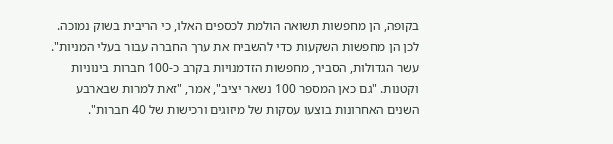בקופה, הן מחפשות תשואה הולמת לכספים האלו, כי הריבית בשוק נמוכה. לכן הן מחפשות השקעות כדי להשביח את ערך החברה עבור בעלי המניות".
עשר הגדולות, הסביר, מחפשות הזדמנויות בקרב כ-100 חברות בינוניות וקטנות. "גם כאן המספר 100 נשאר יציב", אמר, "זאת למרות שבארבע השנים האחרונות בוצעו עסקות של מיזוגים ורכישות של 40 חברות".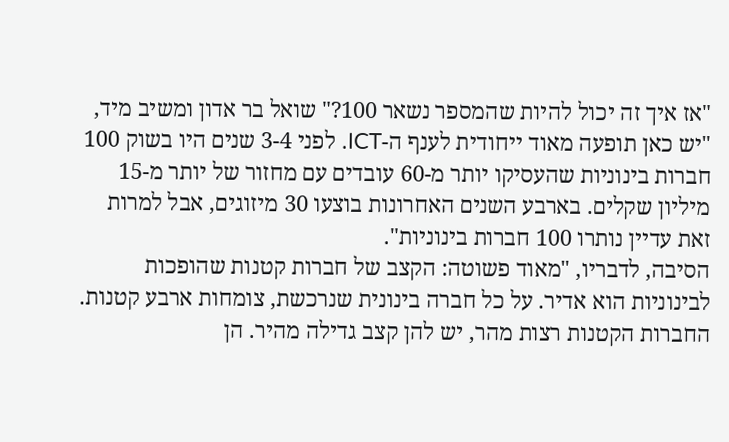"אז איך זה יכול להיות שהמספר נשאר 100?" שואל בר אדון ומשיב מיד, "יש כאן תופעה מאוד ייחודית לענף ה-ICT. לפני 3-4 שנים היו בשוק 100 חברות בינוניות שהעסיקו יותר מ-60 עובדים עם מחזור של יותר מ-15 מיליון שקלים. בארבע השנים האחרונות בוצעו 30 מיזוגים, אבל למרות זאת עדיין נותרו 100 חברות בינוניות".
הסיבה, לדבריו, "מאוד פשוטה: הקצב של חברות קטנות שהופכות לבינוניות הוא אדיר. על כל חברה בינונית שנרכשת, צומחות ארבע קטנות. החברות הקטנות רצות מהר, יש להן קצב גדילה מהיר. הן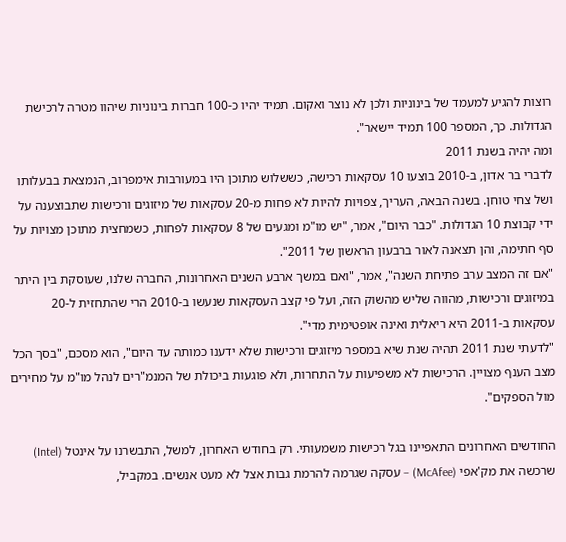רוצות להגיע למעמד של בינוניות ולכן לא נוצר ואקום. תמיד יהיו כ-100 חברות בינוניות שיהוו מטרה לרכישת הגדולות. כך, המספר 100 תמיד יישאר".
ומה יהיה בשנת 2011
לדברי בר אדון, ב-2010 בוצעו 10 עסקאות רכישה, כששלוש מתוכן היו במעורבות אימפרוב, הנמצאת בבעלותו ושל צחי טוחן. בשנה הבאה, העריך, צפויות להיות לא פחות מ-20 עסקאות של מיזוגים ורכישות שתבוצענה על ידי קבוצת 10 הגדולות. "כבר היום", אמר, "יש מו"מ ומגעים של 8 עסקאות לפחות, כשמחצית מתוכן מצויות על סף חתימה, והן תצאנה לאור ברבעון הראשון של 2011".
"אם זה המצב ערב פתיחת השנה", אמר, "ואם במשך ארבע השנים האחרונות, החברה שלנו, שעוסקת בין היתר במיזוגים ורכישות, מהווה שליש מהשוק הזה, ועל פי קצב העסקאות שנעשו ב-2010 הרי שהתחזית ל-20 עסקאות ב-2011 היא ריאלית ואינה אופטימית מדי".
"לדעתי שנת 2011 תהיה שנת שיא במספר מיזוגים ורכישות שלא ידענו כמותה עד היום", הוא מסכם, "בסך הכל מצב הענף מצויין. הרכישות לא משפיעות על התחרות, ולא פוגעות ביכולת של המנמ"רים לנהל מו"מ על מחירים מול הספקים".

החודשים האחרונים התאפיינו בגל רכישות משמעותי. רק בחודש האחרון, למשל, התבשרנו על אינטל (Intel) שרכשה את מק'אפי (McAfee) – עסקה שגרמה להרמת גבות אצל לא מעט אנשים. במקביל,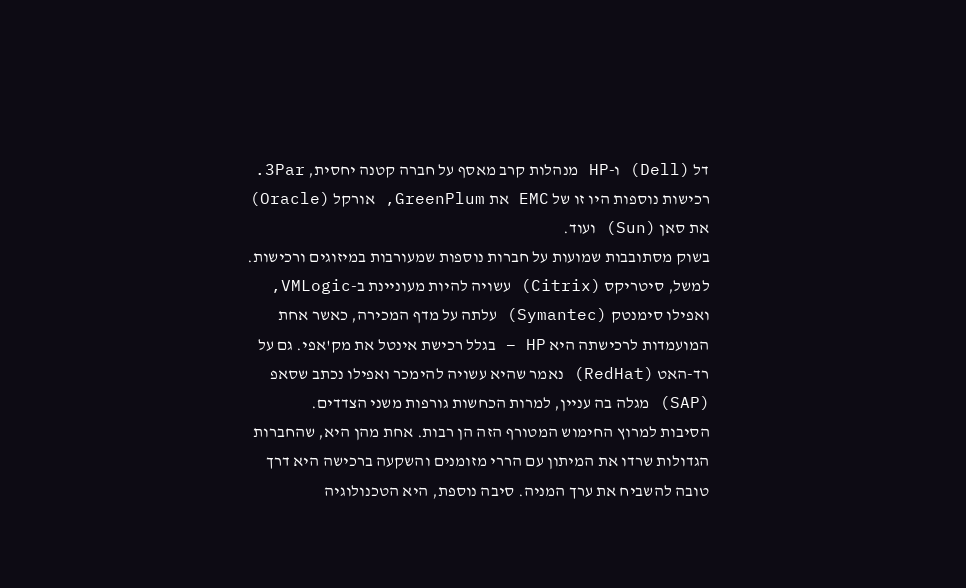דל (Dell) ו-HP מנהלות קרב מאסף על חברה קטנה יחסית, 3Par. רכישות נוספות היו זו של EMC את GreenPlum, אורקל (Oracle) את סאן (Sun) ועוד.
בשוק מסתובבות שמועות על חברות נוספות שמעורבות במיזוגים ורכישות. למשל, סיטריקס (Citrix) עשויה להיות מעוניינת ב-VMLogic, ואפילו סימנטק (Symantec) עלתה על מדף המכירה, כאשר אחת המועמדות לרכישתה היא HP – בגלל רכישת אינטל את מק'אפי. גם על רד-האט (RedHat) נאמר שהיא עשויה להימכר ואפילו נכתב שסאפ (SAP) מגלה בה עניין, למרות הכחשות גורפות משני הצדדים.
הסיבות למרוץ החימוש המטורף הזה הן רבות. אחת מהן היא, שהחברות הגדולות שרדו את המיתון עם הררי מזומנים והשקעה ברכישה היא דרך טובה להשביח את ערך המניה. סיבה נוספת, היא הטכנולוגיה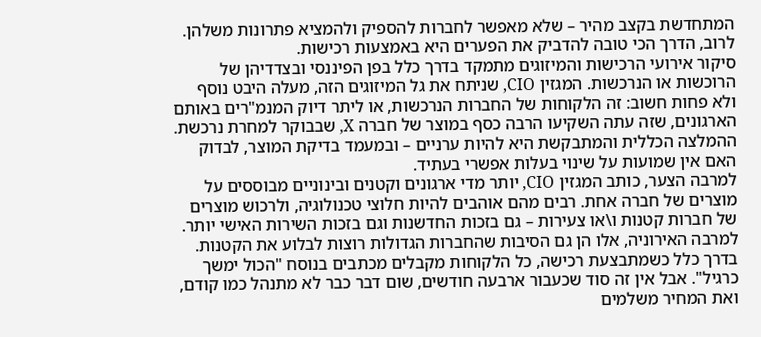המתחדשת בקצב מהיר – שלא מאפשר לחברות להספיק ולהמציא פתרונות משלהן. לרוב, הדרך הכי טובה להדביק את הפערים היא באמצעות רכישות.
סיקור אירועי הרכישות והמיזוגים מתמקד בדרך כלל בפן הפיננסי ובצדדיהן של הרוכשות או הנרכשות. המגזין CIO, שניתח את גל המיזוגים הזה, מעלה היבט נוסף ולא פחות חשוב: זה הלקוחות של החברות הנרכשות, או ליתר דיוק המנמ"רים באותם הארגונים, שזה עתה השקיעו הרבה כסף במוצר של חברה X, שבבוקר למחרת נרכשת. ההמלצה הכללית והמתבקשת היא להיות ערניים – ובמעמד בדיקת המוצר, לבדוק האם אין שמועות על שינוי בעלות אפשרי בעתיד.
למרבה הצער, כותב המגזין CIO, יותר מדי ארגונים וקטנים ובינוניים מבוססים על מוצרים של חברה אחת. רבים מהם אוהבים להיות חלוצי טכנולוגיה, ולרכוש מוצרים של חברות קטנות ו\או צעירות – גם בזכות החדשנות וגם בזכות השירות האישי יותר. למרבה האירוניה, אלו הן גם הסיבות שהחברות הגדולות רוצות לבלוע את הקטנות.
בדרך כלל כשמתבצעת רכישה, כל הלקוחות מקבלים מכתבים בנוסח "הכול ימשך כרגיל". אבל אין זה סוד שכעבור ארבעה חודשים, שום דבר כבר לא מתנהל כמו קודם, ואת המחיר משלמים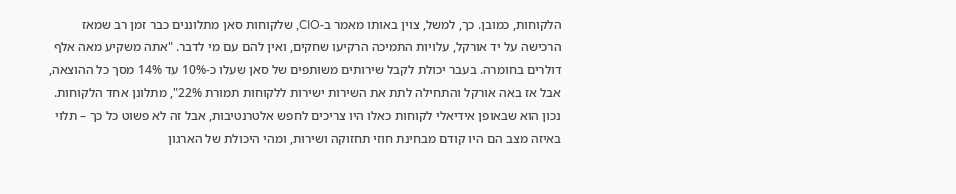הלקוחות, כמובן. כך, למשל, צוין באותו מאמר ב-CIO, שלקוחות סאן מתלוננים כבר זמן רב שמאז הרכישה על יד אורקל, עלויות התמיכה הרקיעו שחקים, ואין להם עם מי לדבר. "אתה משקיע מאה אלף דולרים בחומרה. בעבר יכולת לקבל שירותים משותפים של סאן שעלו כ-10% עד 14% מסך כל ההוצאה, אבל אז באה אורקל והתחילה לתת את השירות ישירות ללקוחות תמורת 22%", מתלונן אחד הלקוחות. נכון הוא שבאופן אידיאלי לקוחות כאלו היו צריכים לחפש אלטרנטיבות, אבל זה לא פשוט כל כך – תלוי באיזה מצב הם היו קודם מבחינת חוזי תחזוקה ושירות, ומהי היכולת של הארגון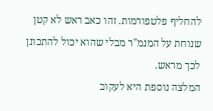להחליף פלטפורמות. זהו כאב ראש לא קטן שנוחת על המנמ"ר מבלי שהוא יכול להתכונן לכך מראש.
המלצה נוספת היא לעקוב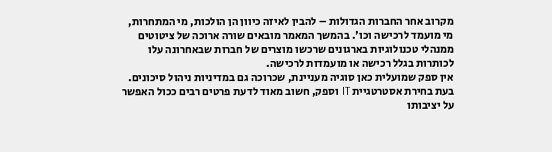מקרוב אחר החברות הגדולות – להבין לאיזה כיוון הן הולכות, מי המתחרות, מי מועמד לרכישה וכו'. בהמשך המאמר מובאים שורה ארוכה של ציטוטים ממנהלי טכנולוגיות בארגונים שרכשו מוצרים של חברות שבאחרונה עלו לכותרות בגלל רכישה או מועמדות לרכישה.
אין ספק שמועלית כאן סוגיה מעניינת, שכרוכה גם במדיניות ניהול סיכונים. בעת בחירת אסטרטגיית IT וספק, חשוב מאוד לדעת פרטים רבים ככול האפשר על יציבותו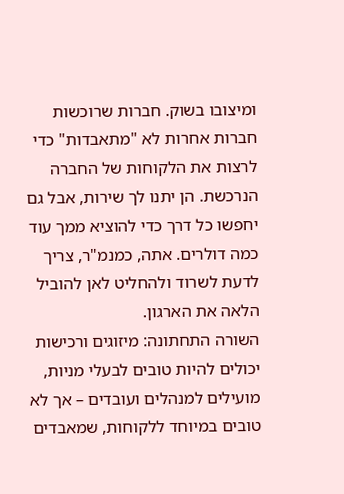ומיצובו בשוק. חברות שרוכשות חברות אחרות לא "מתאבדות" כדי לרצות את הלקוחות של החברה הנרכשת. הן יתנו לך שירות, אבל גם יחפשו כל דרך כדי להוציא ממך עוד כמה דולרים. אתה, כמנמ"ר, צריך לדעת לשרוד ולהחליט לאן להוביל הלאה את הארגון.
השורה התחתונה: מיזוגים ורכישות יכולים להיות טובים לבעלי מניות, מועילים למנהלים ועובדים – אך לא טובים במיוחד ללקוחות, שמאבדים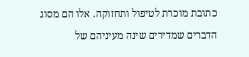כתובת מוכרת לטיפול ותחזוקה. אלו הם מסוג הדברים שמדירים שינה מעיניהם של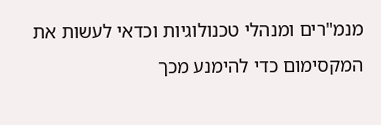מנמ"רים ומנהלי טכנולוגיות וכדאי לעשות את המקסימום כדי להימנע מכך